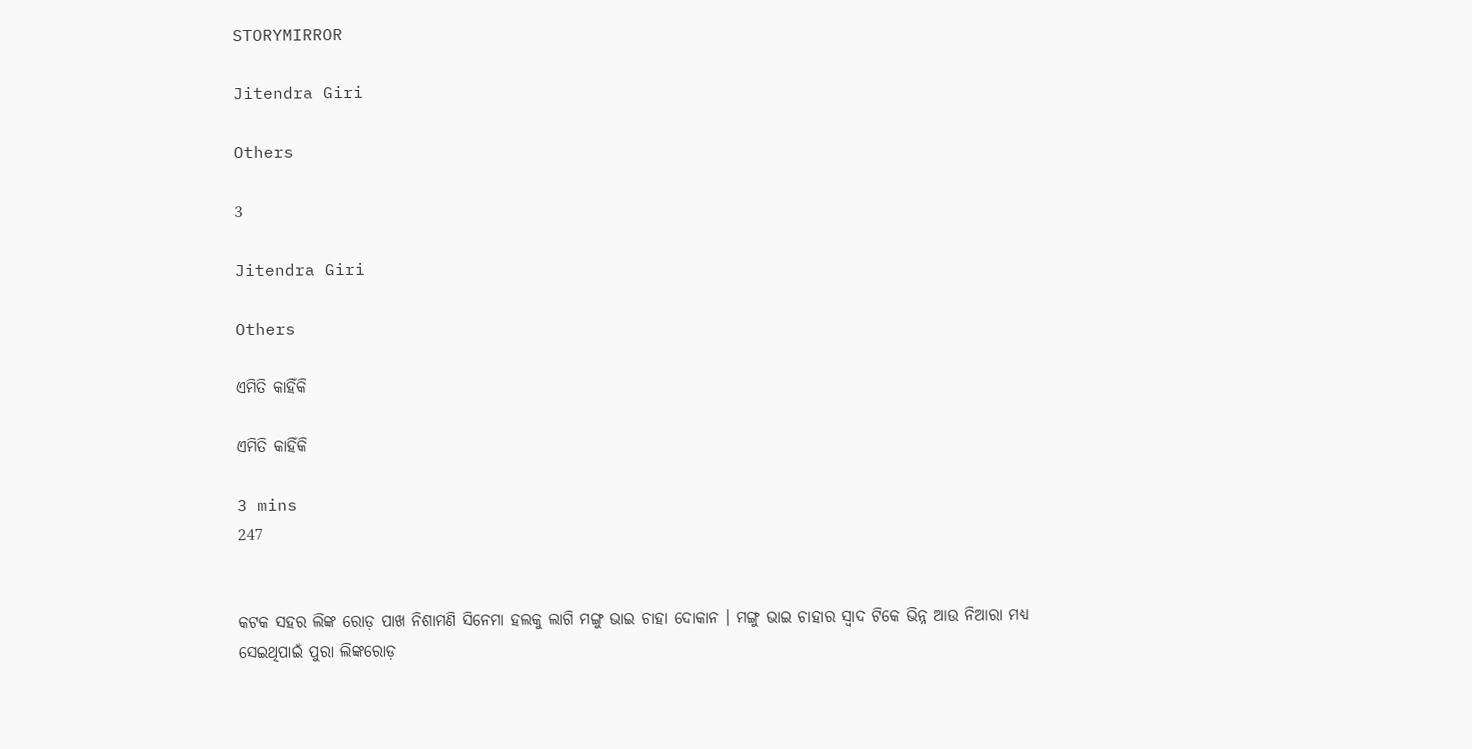STORYMIRROR

Jitendra Giri

Others

3

Jitendra Giri

Others

ଏମିତି କାହିଁକି

ଏମିତି କାହିଁକି

3 mins
247


କଟକ ସହର ଲିଙ୍କ ରୋଡ଼ ପାଖ ନିଶାମଣି ସିନେମା ହଲକୁ ଲାଗି ମଙ୍ଗୁ ଭାଇ ଚାହା ଦୋକାନ । ମଙ୍ଗୁ ଭାଇ ଚାହାର ସ୍ଵାଦ ଟିକେ ଭିନ୍ନ ଆଉ ନିଆରା ମଧ୍ୟ ସେଇଥିପାଇଁ ପୁରା ଲିଙ୍କରୋଡ଼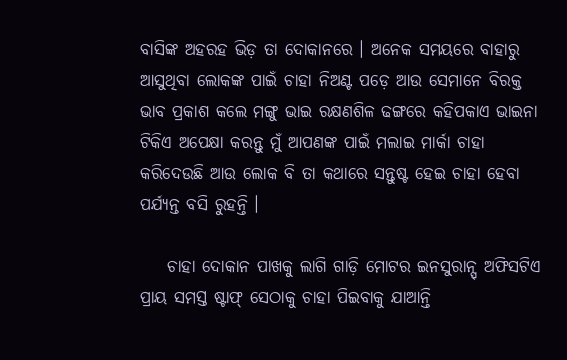ବାସିଙ୍କ ଅହରହ ଭିଡ଼ ତା ଦୋକାନରେ । ଅନେକ ସମୟରେ ବାହାରୁ ଆସୁଥିବା ଲୋକଙ୍କ ପାଇଁ ଚାହା ନିଅଣ୍ଟ ପଡ଼େ ଆଉ ସେମାନେ ବିରକ୍ତ ଭାବ ପ୍ରକାଶ କଲେ ମଙ୍ଗୁ ଭାଇ ରକ୍ଷଣଶିଳ ଢଙ୍ଗରେ କହିପକାଏ ଭାଇନା ଟିକିଏ ଅପେକ୍ଷା କରନ୍ତୁ ମୁଁ ଆପଣଙ୍କ ପାଇଁ ମଲାଇ ମାର୍କା ଚାହା କରିଦେଉଛି ଆଉ ଲୋକ ବି ତା କଥାରେ ସନ୍ତୁଷ୍ଟ ହେଇ ଚାହା ହେବା ପର୍ଯ୍ୟନ୍ତ ବସି ରୁହନ୍ତି ।

    ଚାହା ଦୋକାନ ପାଖକୁ ଲାଗି ଗାଡ଼ି ମୋଟର ଇନସୁରାନ୍ସ୍ ଅଫିସଟିଏ ପ୍ରାୟ ସମସ୍ତ ଷ୍ଟାଫ୍ ସେଠାକୁ ଚାହା ପିଇବାକୁ ଯାଆନ୍ତି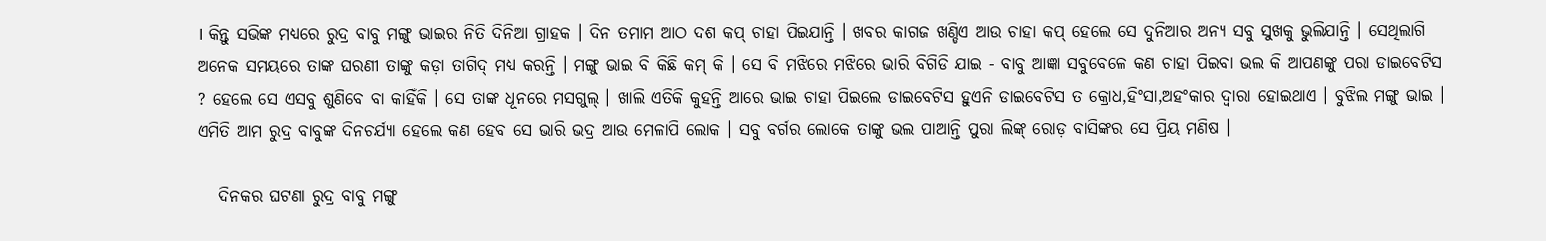। କିନ୍ତୁ ସଭିଙ୍କ ମଧ୍ୟରେ ରୁଦ୍ର ବାବୁ ମଙ୍ଗୁ ଭାଇର ନିତି ଦିନିଆ ଗ୍ରାହକ । ଦିନ ତମାମ ଆଠ ଦଶ କପ୍ ଚାହା ପିଇଯାନ୍ତି । ଖବର କାଗଜ ଖଣ୍ଡିଏ ଆଉ ଚାହା କପ୍ ହେଲେ ସେ ଦୁନିଆର ଅନ୍ୟ ସବୁ ସୁଖକୁ ଭୁଲିଯାନ୍ତି । ସେଥିଲାଗି ଅନେକ ସମୟରେ ତାଙ୍କ ଘରଣୀ ତାଙ୍କୁ କଡ଼ା ତାଗିଦ୍ ମଧ୍ୟ କରନ୍ତି । ମଙ୍ଗୁ ଭାଇ ବି କିଛି କମ୍ କି । ସେ ବି ମଝିରେ ମଝିରେ ଭାରି ବିଗିଡି ଯାଇ - ବାବୁ ଆଜ୍ଞା ସବୁବେଳେ କଣ ଚାହା ପିଇବା ଭଲ କି ଆପଣଙ୍କୁ ପରା ଡାଇବେଟିସ ? ହେଲେ ସେ ଏସବୁ ଶୁଣିବେ ବା କାହିଁକି । ସେ ତାଙ୍କ ଧୂନରେ ମସଗୁଲ୍ । ଖାଲି ଏତିକି କୁହନ୍ତି ଆରେ ଭାଇ ଚାହା ପିଇଲେ ଡାଇବେଟିସ ହୁଏନି ଡାଇବେଟିସ ତ କ୍ରୋଧ,ହିଂସା,ଅହଂକାର ଦ୍ଵାରା ହୋଇଥାଏ । ବୁଝିଲ ମଙ୍ଗୁ ଭାଇ । ଏମିତି ଆମ ରୁଦ୍ର ବାବୁଙ୍କ ଦିନଚର୍ଯ୍ୟା ହେଲେ କଣ ହେବ ସେ ଭାରି ଭଦ୍ର ଆଉ ମେଳାପି ଲୋକ । ସବୁ ବର୍ଗର ଲୋକେ ତାଙ୍କୁ ଭଲ ପାଆନ୍ତି ପୁରା ଲିଙ୍କ୍ ରୋଡ଼ ବାସିଙ୍କର ସେ ପ୍ରିୟ ମଣିଷ ।

   ଦିନକର ଘଟଣା ରୁଦ୍ର ବାବୁ ମଙ୍ଗୁ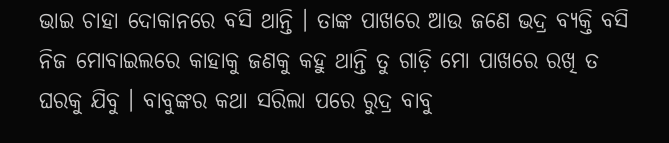ଭାଇ ଚାହା ଦୋକାନରେ ବସି ଥାନ୍ତି । ତାଙ୍କ ପାଖରେ ଆଉ ଜଣେ ଭଦ୍ର ବ୍ୟକ୍ତି ବସି ନିଜ ମୋବାଇଲରେ କାହାକୁ ଜଣକୁ କହୁ ଥାନ୍ତି ତୁ ଗାଡ଼ି ମୋ ପାଖରେ ରଖି ତ ଘରକୁ ଯିବୁ । ବାବୁଙ୍କର କଥା ସରିଲା ପରେ ରୁଦ୍ର ବାବୁ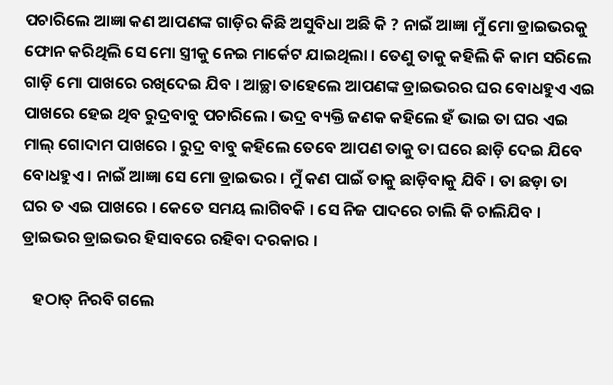ପଚାରିଲେ ଆଜ୍ଞା କଣ ଆପଣଙ୍କ ଗାଡ଼ିର କିଛି ଅସୁବିଧା ଅଛି କି ? ନାଇଁ ଆଜ୍ଞା ମୁଁ ମୋ ଡ୍ରାଇଭରକୁ ଫୋନ କରିଥିଲି ସେ ମୋ ସ୍ତ୍ରୀକୁ ନେଇ ମାର୍କେଟ ଯାଇଥିଲା । ତେଣୁ ତାକୁ କହିଲି କି କାମ ସରିଲେ ଗାଡ଼ି ମୋ ପାଖରେ ରଖିଦେଇ ଯିବ । ଆଚ୍ଛା ତାହେଲେ ଆପଣଙ୍କ ଡ୍ରାଇଭରର ଘର ବୋଧହୁଏ ଏଇ ପାଖରେ ହେଇ ଥିବ ରୁଦ୍ରବାବୁ ପଚାରିଲେ । ଭଦ୍ର ବ୍ୟକ୍ତି ଜଣକ କହିଲେ ହଁ ଭାଇ ତା ଘର ଏଇ ମାଲ୍ ଗୋଦାମ ପାଖରେ । ରୁଦ୍ର ବାବୁ କହିଲେ ତେବେ ଆପଣ ତାକୁ ତା ଘରେ ଛାଡ଼ି ଦେଇ ଯିବେ ବୋଧହୁଏ । ନାଇଁ ଆଜ୍ଞା ସେ ମୋ ଡ୍ରାଇଭର । ମୁଁ କଣ ପାଇଁ ତାକୁ ଛାଡ଼ିବାକୁ ଯିବି । ତା ଛଡ଼ା ତା ଘର ତ ଏଇ ପାଖରେ । କେତେ ସମୟ ଲାଗିବକି । ସେ ନିଜ ପାଦରେ ଚାଲି କି ଚାଲିଯିବ । ଡ୍ରାଇଭର ଡ୍ରାଇଭର ହିସାବରେ ରହିବା ଦରକାର ।

   ହଠାତ୍ ନିରବି ଗଲେ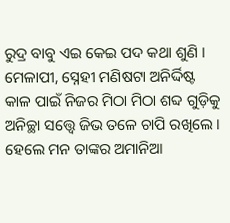ରୁଦ୍ର ବାବୁ ଏଇ କେଇ ପଦ କଥା ଶୁଣି । ମେଳାପୀ, ସ୍ନେହୀ ମଣିଷଟା ଅନିର୍ଦ୍ଦିଷ୍ଟ କାଳ ପାଇଁ ନିଜର ମିଠା ମିଠା ଶବ୍ଦ ଗୁଡ଼ିକୁ ଅନିଚ୍ଛା ସତ୍ତ୍ୱେ ଜିଭ ତଳେ ଚାପି ରଖିଲେ । ହେଲେ ମନ ତାଙ୍କର ଅମାନିଆ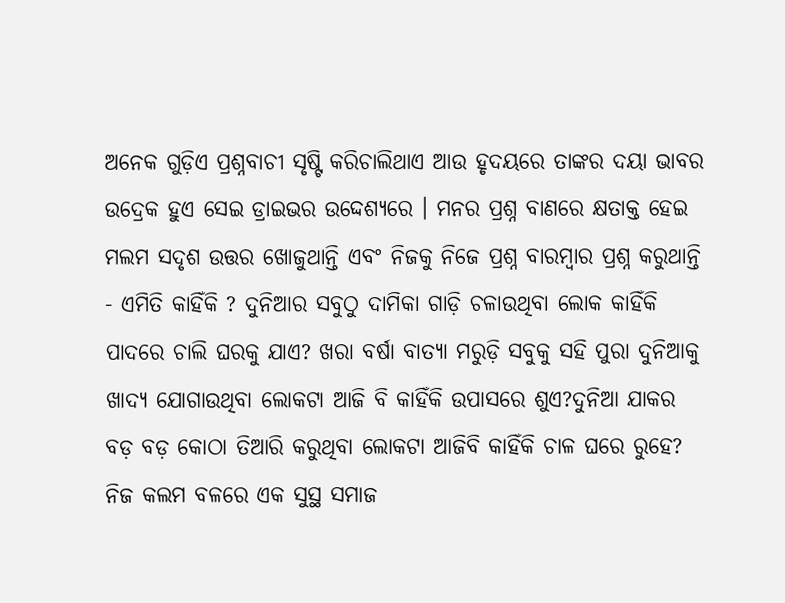ଅନେକ ଗୁଡ଼ିଏ ପ୍ରଶ୍ନବାଚୀ ସୃଷ୍ଟି କରିଚାଲିଥାଏ ଆଉ ହୃଦୟରେ ତାଙ୍କର ଦୟା ଭାବର ଉଦ୍ରେକ ହୁଏ ସେଇ ଡ୍ରାଇଭର ଉଦ୍ଦେଶ୍ୟରେ । ମନର ପ୍ରଶ୍ନ ବାଣରେ କ୍ଷତାକ୍ତ ହେଇ ମଲମ ସଦୃଶ ଉତ୍ତର ଖୋଜୁଥାନ୍ତି ଏବଂ ନିଜକୁ ନିଜେ ପ୍ରଶ୍ନ ବାରମ୍ବାର ପ୍ରଶ୍ନ କରୁଥାନ୍ତି - ଏମିତି କାହିଁକି ? ଦୁନିଆର ସବୁଠୁ ଦାମିକା ଗାଡ଼ି ଚଳାଉଥିବା ଲୋକ କାହିଁକି ପାଦରେ ଚାଲି ଘରକୁ ଯାଏ? ଖରା ବର୍ଷା ବାତ୍ୟା ମରୁଡ଼ି ସବୁକୁ ସହି ପୁରା ଦୁନିଆକୁ ଖାଦ୍ୟ ଯୋଗାଉଥିବା ଲୋକଟା ଆଜି ବି କାହିଁକି ଉପାସରେ ଶୁଏ?ଦୁନିଆ ଯାକର ବଡ଼ ବଡ଼ କୋଠା ତିଆରି କରୁଥିବା ଲୋକଟା ଆଜିବି କାହିଁକି ଚାଳ ଘରେ ରୁହେ? ନିଜ କଲମ ବଳରେ ଏକ ସୁସ୍ଥ ସମାଜ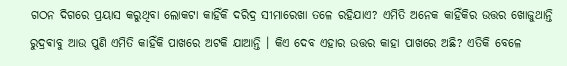ଗଠନ ଦିଗରେ ପ୍ରୟାସ କରୁଥିବା ଲୋକଟା କାହିଁକି ଦରିଦ୍ର ସୀମାରେଖା ତଳେ ରହିଯାଏ? ଏମିତି ଅନେକ କାହିଁକିର ଉତ୍ତର ଖୋଜୁଥାନ୍ତି ରୁଦ୍ରଵାବୁ ଆଉ ପୁଣି ଏମିତି କାହିଁକି ପାଖରେ ଅଟକି ଯାଆନ୍ତି । କିଏ ଦେବ ଏହାର ଉତ୍ତର କାହା ପାଖରେ ଅଛି? ଏତିକି ବେଳେ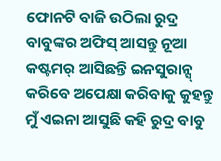ଫୋନଟି ବାଜି ଉଠିଲା ରୁଦ୍ର ବାବୁଙ୍କର ଅଫିସ୍ ଆସନ୍ତୁ ନୂଆ କଷ୍ଟମର୍ ଆସିଛନ୍ତି ଇନସୁରାନ୍ସ୍ କରିବେ ଅପେକ୍ଷା କରିବାକୁ କୁହନ୍ତୁ ମୁଁ ଏଇନା ଆସୁଛି କହି ରୁଦ୍ର ବାବୁ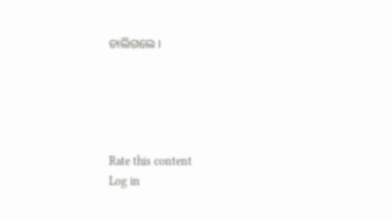ଚାଲିଗଲେ ।





Rate this content
Log in